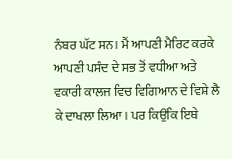ਨੰਬਰ ਘੱਟ ਸਨ। ਮੈਂ ਆਪਣੀ ਮੈਰਿਟ ਕਰਕੇ ਆਪਣੀ ਪਸੰਦ ਦੇ ਸਭ ਤੋਂ ਵਧੀਆ ਅਤੇ ਵਕਾਰੀ ਕਾਲਜ ਵਿਚ ਵਿਗਿਆਨ ਦੇ ਵਿਸ਼ੇ ਲੈ ਕੇ ਦਾਖਲਾ ਲਿਆ। ਪਰ ਕਿਉਂਕਿ ਇਥੇ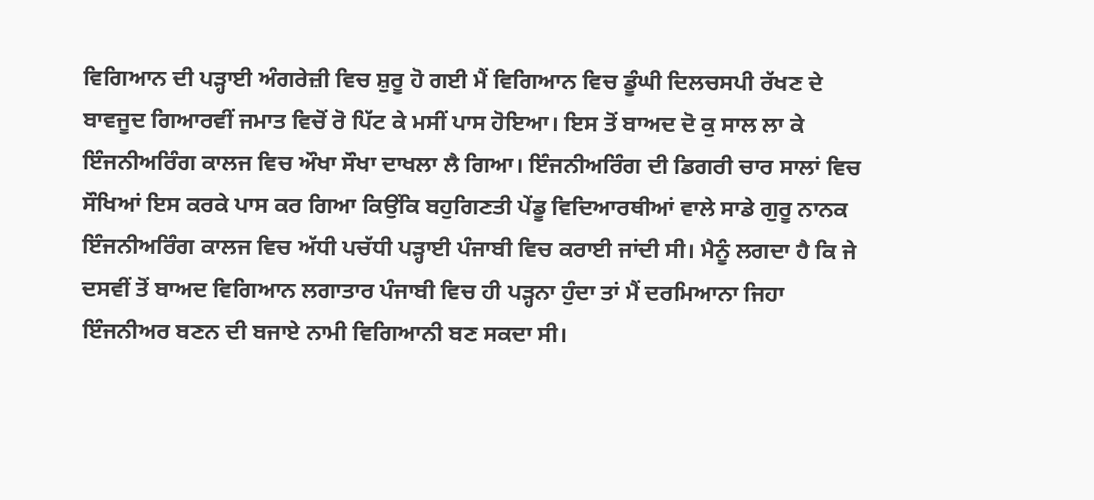ਵਿਗਿਆਨ ਦੀ ਪੜ੍ਹਾਈ ਅੰਗਰੇਜ਼ੀ ਵਿਚ ਸ਼ੁਰੂ ਹੋ ਗਈ ਮੈਂ ਵਿਗਿਆਨ ਵਿਚ ਡੂੰਘੀ ਦਿਲਚਸਪੀ ਰੱਖਣ ਦੇ ਬਾਵਜੂਦ ਗਿਆਰਵੀਂ ਜਮਾਤ ਵਿਚੋਂ ਰੋ ਪਿੱਟ ਕੇ ਮਸੀਂ ਪਾਸ ਹੋਇਆ। ਇਸ ਤੋਂ ਬਾਅਦ ਦੋ ਕੁ ਸਾਲ ਲਾ ਕੇ ਇੰਜਨੀਅਰਿੰਗ ਕਾਲਜ ਵਿਚ ਔਖਾ ਸੌਖਾ ਦਾਖਲਾ ਲੈ ਗਿਆ। ਇੰਜਨੀਅਰਿੰਗ ਦੀ ਡਿਗਰੀ ਚਾਰ ਸਾਲਾਂ ਵਿਚ ਸੌਖਿਆਂ ਇਸ ਕਰਕੇ ਪਾਸ ਕਰ ਗਿਆ ਕਿਉਂਕਿ ਬਹੁਗਿਣਤੀ ਪੇਂਡੂ ਵਿਦਿਆਰਥੀਆਂ ਵਾਲੇ ਸਾਡੇ ਗੁਰੂ ਨਾਨਕ ਇੰਜਨੀਅਰਿੰਗ ਕਾਲਜ ਵਿਚ ਅੱਧੀ ਪਚੱਧੀ ਪੜ੍ਹਾਈ ਪੰਜਾਬੀ ਵਿਚ ਕਰਾਈ ਜਾਂਦੀ ਸੀ। ਮੈਨੂੰ ਲਗਦਾ ਹੈ ਕਿ ਜੇ ਦਸਵੀਂ ਤੋਂ ਬਾਅਦ ਵਿਗਿਆਨ ਲਗਾਤਾਰ ਪੰਜਾਬੀ ਵਿਚ ਹੀ ਪੜ੍ਹਨਾ ਹੁੰਦਾ ਤਾਂ ਮੈਂ ਦਰਮਿਆਨਾ ਜਿਹਾ ਇੰਜਨੀਅਰ ਬਣਨ ਦੀ ਬਜਾਏ ਨਾਮੀ ਵਿਗਿਆਨੀ ਬਣ ਸਕਦਾ ਸੀ।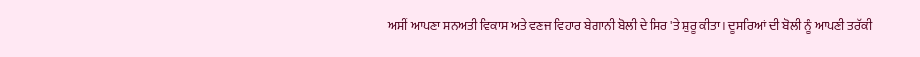ਅਸੀਂ ਆਪਣਾ ਸਨਅਤੀ ਵਿਕਾਸ ਅਤੇ ਵਣਜ ਵਿਹਾਰ ਬੇਗਾਨੀ ਬੋਲੀ ਦੇ ਸਿਰ 'ਤੇ ਸ਼ੁਰੂ ਕੀਤਾ। ਦੂਸਰਿਆਂ ਦੀ ਬੋਲੀ ਨੂੰ ਆਪਣੀ ਤਰੱਕੀ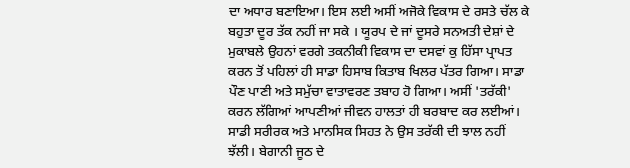ਦਾ ਅਧਾਰ ਬਣਾਇਆ। ਇਸ ਲਈ ਅਸੀਂ ਅਜੋਕੇ ਵਿਕਾਸ ਦੇ ਰਸਤੇ ਚੱਲ ਕੇ ਬਹੁਤਾ ਦੂਰ ਤੱਕ ਨਹੀਂ ਜਾ ਸਕੇ । ਯੂਰਪ ਦੇ ਜਾਂ ਦੂਸਰੇ ਸਨਅਤੀ ਦੇਸ਼ਾਂ ਦੇ ਮੁਕਾਬਲੇ ਉਹਨਾਂ ਵਰਗੇ ਤਕਨੀਕੀ ਵਿਕਾਸ ਦਾ ਦਸਵਾਂ ਕੁ ਹਿੱਸਾ ਪ੍ਰਾਪਤ ਕਰਨ ਤੋਂ ਪਹਿਲਾਂ ਹੀ ਸਾਡਾ ਹਿਸਾਬ ਕਿਤਾਬ ਖਿਲਰ ਪੱਤਰ ਗਿਆ। ਸਾਡਾ ਪੌਣ ਪਾਣੀ ਅਤੇ ਸਮੁੱਚਾ ਵਾਤਾਵਰਣ ਤਬਾਹ ਹੋ ਗਿਆ। ਅਸੀਂ 'ਤਰੱਕੀ' ਕਰਨ ਲੱਗਿਆਂ ਆਪਣੀਆਂ ਜੀਵਨ ਹਾਲਤਾਂ ਹੀ ਬਰਬਾਦ ਕਰ ਲਈਆਂ। ਸਾਡੀ ਸਰੀਰਕ ਅਤੇ ਮਾਨਸਿਕ ਸਿਹਤ ਨੇ ਉਸ ਤਰੱਕੀ ਦੀ ਝਾਲ ਨਹੀਂ ਝੱਲੀ। ਬੇਗਾਨੀ ਜੂਠ ਦੇ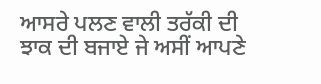ਆਸਰੇ ਪਲਣ ਵਾਲੀ ਤਰੱਕੀ ਦੀ ਝਾਕ ਦੀ ਬਜਾਏ ਜੇ ਅਸੀਂ ਆਪਣੇ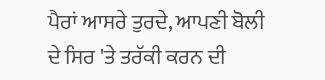ਪੈਰਾਂ ਆਸਰੇ ਤੁਰਦੇ, ਆਪਣੀ ਬੋਲੀ ਦੇ ਸਿਰ 'ਤੇ ਤਰੱਕੀ ਕਰਨ ਦੀ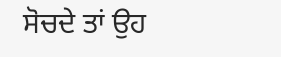ਸੋਚਦੇ ਤਾਂ ਉਹ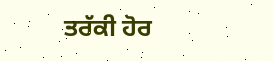ਤਰੱਕੀ ਹੋਰ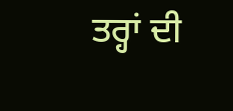ਤਰ੍ਹਾਂ ਦੀ